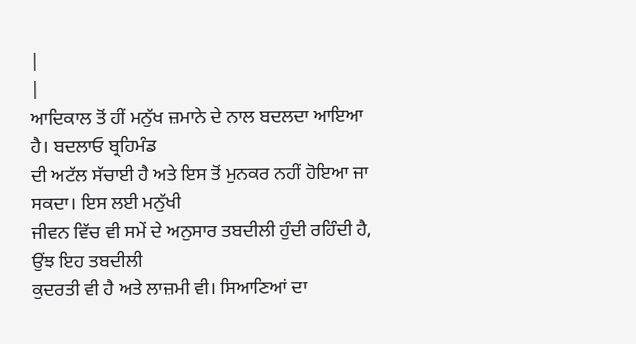|
|
ਆਦਿਕਾਲ ਤੋਂ ਹੀਂ ਮਨੁੱਖ ਜ਼ਮਾਨੇ ਦੇ ਨਾਲ ਬਦਲਦਾ ਆਇਆ ਹੈ। ਬਦਲਾਓ ਬ੍ਰਹਿਮੰਡ
ਦੀ ਅਟੱਲ ਸੱਚਾਈ ਹੈ ਅਤੇ ਇਸ ਤੋਂ ਮੁਨਕਰ ਨਹੀਂ ਹੋਇਆ ਜਾ ਸਕਦਾ। ਇਸ ਲਈ ਮਨੁੱਖੀ
ਜੀਵਨ ਵਿੱਚ ਵੀ ਸਮੇਂ ਦੇ ਅਨੁਸਾਰ ਤਬਦੀਲੀ ਹੁੰਦੀ ਰਹਿੰਦੀ ਹੈ, ਉਂਝ ਇਹ ਤਬਦੀਲੀ
ਕੁਦਰਤੀ ਵੀ ਹੈ ਅਤੇ ਲਾਜ਼ਮੀ ਵੀ। ਸਿਆਣਿਆਂ ਦਾ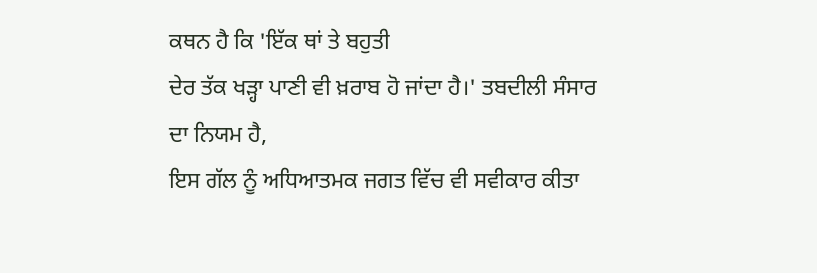ਕਥਨ ਹੈ ਕਿ 'ਇੱਕ ਥਾਂ ਤੇ ਬਹੁਤੀ
ਦੇਰ ਤੱਕ ਖੜ੍ਹਾ ਪਾਣੀ ਵੀ ਖ਼ਰਾਬ ਹੋ ਜਾਂਦਾ ਹੈ।' ਤਬਦੀਲੀ ਸੰਸਾਰ ਦਾ ਨਿਯਮ ਹੈ,
ਇਸ ਗੱਲ ਨੂੰ ਅਧਿਆਤਮਕ ਜਗਤ ਵਿੱਚ ਵੀ ਸਵੀਕਾਰ ਕੀਤਾ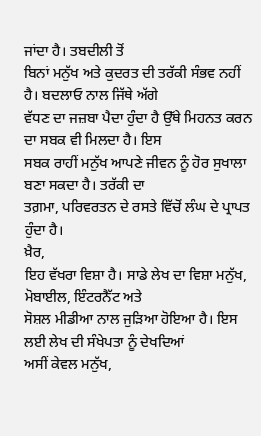ਜਾਂਦਾ ਹੈ। ਤਬਦੀਲੀ ਤੋਂ
ਬਿਨਾਂ ਮਨੁੱਖ ਅਤੇ ਕੁਦਰਤ ਦੀ ਤਰੱਕੀ ਸੰਭਵ ਨਹੀਂ ਹੈ। ਬਦਲਾਓ ਨਾਲ ਜਿੱਥੇ ਅੱਗੇ
ਵੱਧਣ ਦਾ ਜਜ਼ਬਾ ਪੈਦਾ ਹੁੰਦਾ ਹੈ ਉੱਥੇ ਮਿਹਨਤ ਕਰਨ ਦਾ ਸਬਕ ਵੀ ਮਿਲਦਾ ਹੈ। ਇਸ
ਸਬਕ ਰਾਹੀਂ ਮਨੁੱਖ ਆਪਣੇ ਜੀਵਨ ਨੂੰ ਹੋਰ ਸੁਖਾਲਾ ਬਣਾ ਸਕਦਾ ਹੈ। ਤਰੱਕੀ ਦਾ
ਤਗ਼ਮਾ, ਪਰਿਵਰਤਨ ਦੇ ਰਸਤੇ ਵਿੱਚੋਂ ਲੰਘ ਦੇ ਪ੍ਰਾਪਤ ਹੁੰਦਾ ਹੈ।
ਖ਼ੈਰ,
ਇਹ ਵੱਖਰਾ ਵਿਸ਼ਾ ਹੈ। ਸਾਡੇ ਲੇਖ ਦਾ ਵਿਸ਼ਾ ਮਨੁੱਖ, ਮੋਬਾਈਲ, ਇੰਟਰਨੈੱਟ ਅਤੇ
ਸੋਸ਼ਲ ਮੀਡੀਆ ਨਾਲ ਜੁੜਿਆ ਹੋਇਆ ਹੈ। ਇਸ ਲਈ ਲੇਖ ਦੀ ਸੰਖੇਪਤਾ ਨੂੰ ਦੇਖਦਿਆਂ
ਅਸੀਂ ਕੇਵਲ ਮਨੁੱਖ,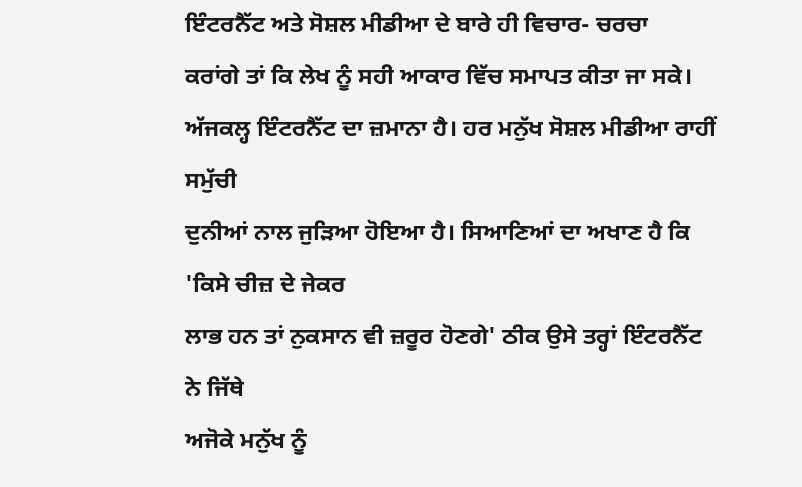ਇੰਟਰਨੈੱਟ ਅਤੇ ਸੋਸ਼ਲ ਮੀਡੀਆ ਦੇ ਬਾਰੇ ਹੀ ਵਿਚਾਰ- ਚਰਚਾ
ਕਰਾਂਗੇ ਤਾਂ ਕਿ ਲੇਖ ਨੂੰ ਸਹੀ ਆਕਾਰ ਵਿੱਚ ਸਮਾਪਤ ਕੀਤਾ ਜਾ ਸਕੇ।
ਅੱਜਕਲ੍ਹ ਇੰਟਰਨੈੱਟ ਦਾ ਜ਼ਮਾਨਾ ਹੈ। ਹਰ ਮਨੁੱਖ ਸੋਸ਼ਲ ਮੀਡੀਆ ਰਾਹੀਂ ਸਮੁੱਚੀ
ਦੁਨੀਆਂ ਨਾਲ ਜੁੜਿਆ ਹੋਇਆ ਹੈ। ਸਿਆਣਿਆਂ ਦਾ ਅਖਾਣ ਹੈ ਕਿ 'ਕਿਸੇ ਚੀਜ਼ ਦੇ ਜੇਕਰ
ਲਾਭ ਹਨ ਤਾਂ ਨੁਕਸਾਨ ਵੀ ਜ਼ਰੂਰ ਹੋਣਗੇ' ਠੀਕ ਉਸੇ ਤਰ੍ਹਾਂ ਇੰਟਰਨੈੱਟ ਨੇ ਜਿੱਥੇ
ਅਜੋਕੇ ਮਨੁੱਖ ਨੂੰ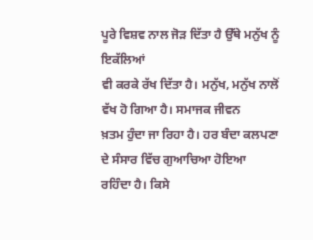ਪੂਰੇ ਵਿਸ਼ਵ ਨਾਲ ਜੋੜ ਦਿੱਤਾ ਹੈ ਉੱਥੇ ਮਨੁੱਖ ਨੂੰ ਇਕੱਲਿਆਂ
ਵੀ ਕਰਕੇ ਰੱਖ ਦਿੱਤਾ ਹੈ। ਮਨੁੱਖ, ਮਨੁੱਖ ਨਾਲੋਂ ਵੱਖ ਹੋ ਗਿਆ ਹੈ। ਸਮਾਜਕ ਜੀਵਨ
ਖ਼ਤਮ ਹੁੰਦਾ ਜਾ ਰਿਹਾ ਹੈ। ਹਰ ਬੰਦਾ ਕਲਪਣਾ ਦੇ ਸੰਸਾਰ ਵਿੱਚ ਗੁਆਚਿਆ ਹੋਇਆ
ਰਹਿੰਦਾ ਹੈ। ਕਿਸੇ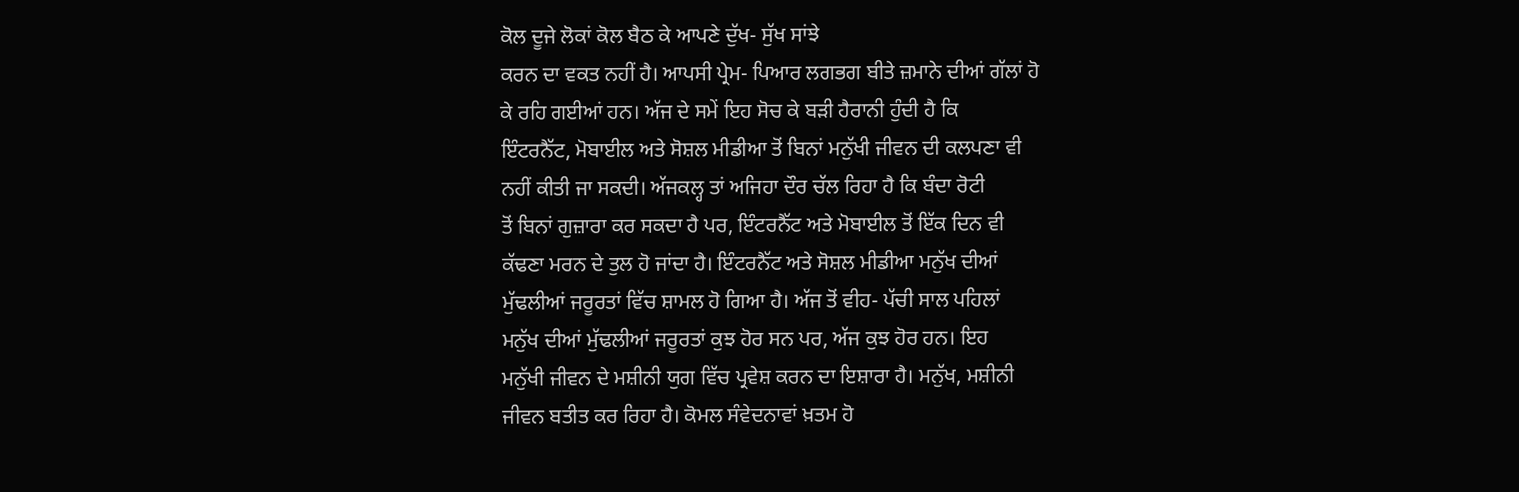ਕੋਲ ਦੂਜੇ ਲੋਕਾਂ ਕੋਲ ਬੈਠ ਕੇ ਆਪਣੇ ਦੁੱਖ- ਸੁੱਖ ਸਾਂਝੇ
ਕਰਨ ਦਾ ਵਕਤ ਨਹੀਂ ਹੈ। ਆਪਸੀ ਪ੍ਰੇਮ- ਪਿਆਰ ਲਗਭਗ ਬੀਤੇ ਜ਼ਮਾਨੇ ਦੀਆਂ ਗੱਲਾਂ ਹੋ
ਕੇ ਰਹਿ ਗਈਆਂ ਹਨ। ਅੱਜ ਦੇ ਸਮੇਂ ਇਹ ਸੋਚ ਕੇ ਬੜੀ ਹੈਰਾਨੀ ਹੁੰਦੀ ਹੈ ਕਿ
ਇੰਟਰਨੈੱਟ, ਮੋਬਾਈਲ ਅਤੇ ਸੋਸ਼ਲ ਮੀਡੀਆ ਤੋਂ ਬਿਨਾਂ ਮਨੁੱਖੀ ਜੀਵਨ ਦੀ ਕਲਪਣਾ ਵੀ
ਨਹੀਂ ਕੀਤੀ ਜਾ ਸਕਦੀ। ਅੱਜਕਲ੍ਹ ਤਾਂ ਅਜਿਹਾ ਦੌਰ ਚੱਲ ਰਿਹਾ ਹੈ ਕਿ ਬੰਦਾ ਰੋਟੀ
ਤੋਂ ਬਿਨਾਂ ਗੁਜ਼ਾਰਾ ਕਰ ਸਕਦਾ ਹੈ ਪਰ, ਇੰਟਰਨੈੱਟ ਅਤੇ ਮੋਬਾਈਲ ਤੋਂ ਇੱਕ ਦਿਨ ਵੀ
ਕੱਢਣਾ ਮਰਨ ਦੇ ਤੁਲ ਹੋ ਜਾਂਦਾ ਹੈ। ਇੰਟਰਨੈੱਟ ਅਤੇ ਸੋਸ਼ਲ ਮੀਡੀਆ ਮਨੁੱਖ ਦੀਆਂ
ਮੁੱਢਲੀਆਂ ਜਰੂਰਤਾਂ ਵਿੱਚ ਸ਼ਾਮਲ ਹੋ ਗਿਆ ਹੈ। ਅੱਜ ਤੋਂ ਵੀਹ- ਪੱਚੀ ਸਾਲ ਪਹਿਲਾਂ
ਮਨੁੱਖ ਦੀਆਂ ਮੁੱਢਲੀਆਂ ਜਰੂਰਤਾਂ ਕੁਝ ਹੋਰ ਸਨ ਪਰ, ਅੱਜ ਕੁਝ ਹੋਰ ਹਨ। ਇਹ
ਮਨੁੱਖੀ ਜੀਵਨ ਦੇ ਮਸ਼ੀਨੀ ਯੁਗ ਵਿੱਚ ਪ੍ਰਵੇਸ਼ ਕਰਨ ਦਾ ਇਸ਼ਾਰਾ ਹੈ। ਮਨੁੱਖ, ਮਸ਼ੀਨੀ
ਜੀਵਨ ਬਤੀਤ ਕਰ ਰਿਹਾ ਹੈ। ਕੋਮਲ ਸੰਵੇਦਨਾਵਾਂ ਖ਼ਤਮ ਹੋ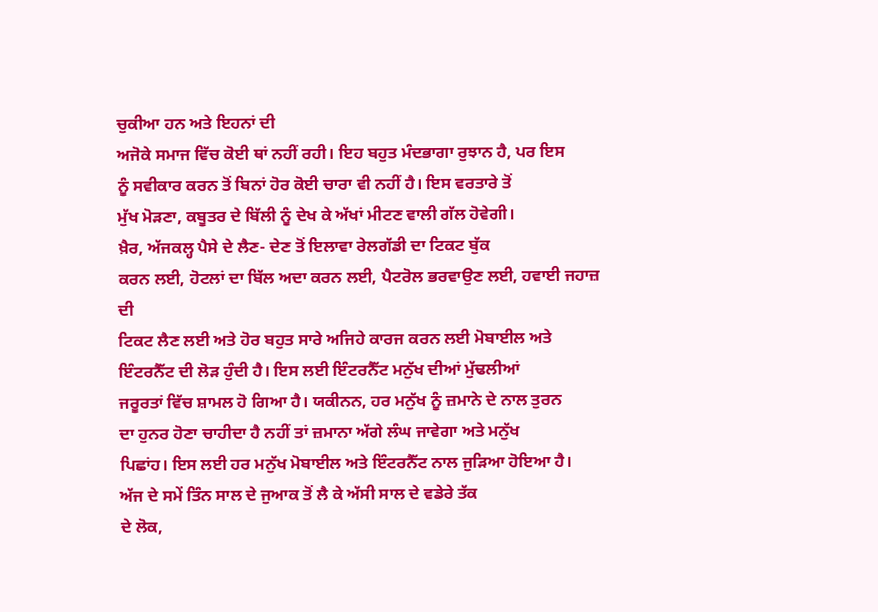ਚੁਕੀਆ ਹਨ ਅਤੇ ਇਹਨਾਂ ਦੀ
ਅਜੋਕੇ ਸਮਾਜ ਵਿੱਚ ਕੋਈ ਥਾਂ ਨਹੀਂ ਰਹੀ। ਇਹ ਬਹੁਤ ਮੰਦਭਾਗਾ ਰੁਝਾਨ ਹੈ, ਪਰ ਇਸ
ਨੂੰ ਸਵੀਕਾਰ ਕਰਨ ਤੋਂ ਬਿਨਾਂ ਹੋਰ ਕੋਈ ਚਾਰਾ ਵੀ ਨਹੀਂ ਹੈ। ਇਸ ਵਰਤਾਰੇ ਤੋਂ
ਮੁੱਖ ਮੋੜਣਾ, ਕਬੂਤਰ ਦੇ ਬਿੱਲੀ ਨੂੰ ਦੇਖ ਕੇ ਅੱਖਾਂ ਮੀਟਣ ਵਾਲੀ ਗੱਲ ਹੋਵੇਗੀ।
ਖ਼ੈਰ, ਅੱਜਕਲ੍ਹ ਪੈਸੇ ਦੇ ਲੈਣ- ਦੇਣ ਤੋਂ ਇਲਾਵਾ ਰੇਲਗੱਡੀ ਦਾ ਟਿਕਟ ਬੁੱਕ
ਕਰਨ ਲਈ, ਹੋਟਲਾਂ ਦਾ ਬਿੱਲ ਅਦਾ ਕਰਨ ਲਈ, ਪੈਟਰੋਲ ਭਰਵਾਉਣ ਲਈ, ਹਵਾਈ ਜਹਾਜ਼ ਦੀ
ਟਿਕਟ ਲੈਣ ਲਈ ਅਤੇ ਹੋਰ ਬਹੁਤ ਸਾਰੇ ਅਜਿਹੇ ਕਾਰਜ ਕਰਨ ਲਈ ਮੋਬਾਈਲ ਅਤੇ
ਇੰਟਰਨੈੱਟ ਦੀ ਲੋੜ ਹੁੰਦੀ ਹੈ। ਇਸ ਲਈ ਇੰਟਰਨੈੱਟ ਮਨੁੱਖ ਦੀਆਂ ਮੁੱਢਲੀਆਂ
ਜਰੂਰਤਾਂ ਵਿੱਚ ਸ਼ਾਮਲ ਹੋ ਗਿਆ ਹੈ। ਯਕੀਨਨ, ਹਰ ਮਨੁੱਖ ਨੂੰ ਜ਼ਮਾਨੇ ਦੇ ਨਾਲ ਤੁਰਨ
ਦਾ ਹੁਨਰ ਹੋਣਾ ਚਾਹੀਦਾ ਹੈ ਨਹੀਂ ਤਾਂ ਜ਼ਮਾਨਾ ਅੱਗੇ ਲੰਘ ਜਾਵੇਗਾ ਅਤੇ ਮਨੁੱਖ
ਪਿਛਾਂਹ। ਇਸ ਲਈ ਹਰ ਮਨੁੱਖ ਮੋਬਾਈਲ ਅਤੇ ਇੰਟਰਨੈੱਟ ਨਾਲ ਜੁੜਿਆ ਹੋਇਆ ਹੈ।
ਅੱਜ ਦੇ ਸਮੇਂ ਤਿੰਨ ਸਾਲ ਦੇ ਜੁਆਕ ਤੋਂ ਲੈ ਕੇ ਅੱਸੀ ਸਾਲ ਦੇ ਵਡੇਰੇ ਤੱਕ
ਦੇ ਲੋਕ,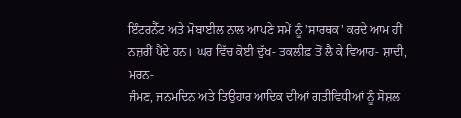ਇੰਟਰਨੈੱਟ ਅਤੇ ਮੋਬਾਈਲ ਨਾਲ ਆਪਣੇ ਸਮੇਂ ਨੂੰ 'ਸਾਰਥਕ' ਕਰਦੇ ਆਮ ਹੀਂ
ਨਜ਼ਰੀਂ ਪੈਂਦੇ ਹਨ। ਘਰ ਵਿੱਚ ਕੋਈ ਦੁੱਖ- ਤਕਲੀਫ਼ ਤੋਂ ਲੈ ਕੇ ਵਿਆਹ- ਸ਼ਾਦੀ, ਮਰਨ-
ਜੰਮਣ, ਜਨਮਦਿਨ ਅਤੇ ਤਿਉਹਾਰ ਆਦਿਕ ਦੀਆਂ ਗਤੀਵਿਧੀਆਂ ਨੂੰ ਸੋਸ਼ਲ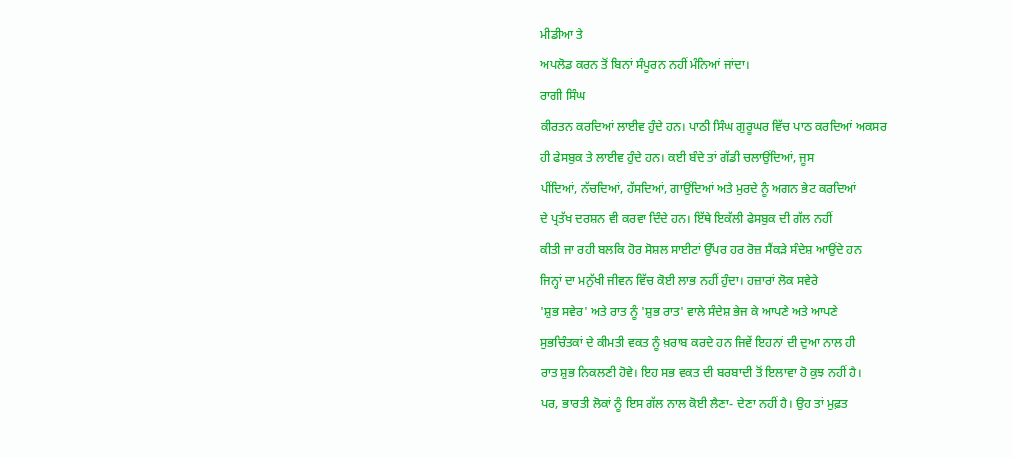ਮੀਡੀਆ ਤੇ
ਅਪਲੋਡ ਕਰਨ ਤੋਂ ਬਿਨਾਂ ਸੰਪੂਰਨ ਨਹੀਂ ਮੰਨਿਆਂ ਜਾਂਦਾ।
ਰਾਗੀ ਸਿੰਘ
ਕੀਰਤਨ ਕਰਦਿਆਂ ਲਾਈਵ ਹੁੰਦੇ ਹਨ। ਪਾਠੀ ਸਿੰਘ ਗੁਰੂਘਰ ਵਿੱਚ ਪਾਠ ਕਰਦਿਆਂ ਅਕਸਰ
ਹੀ ਫੇਸਬੁਕ ਤੇ ਲਾਈਵ ਹੁੰਦੇ ਹਨ। ਕਈ ਬੰਦੇ ਤਾਂ ਗੱਡੀ ਚਲਾਉਂਦਿਆਂ, ਜੂਸ
ਪੀਂਦਿਆਂ, ਨੱਚਦਿਆਂ, ਹੱਸਦਿਆਂ, ਗਾਉਂਦਿਆਂ ਅਤੇ ਮੁਰਦੇ ਨੂੰ ਅਗਨ ਭੇਟ ਕਰਦਿਆਂ
ਦੇ ਪ੍ਰਤੱਖ ਦਰਸ਼ਨ ਵੀ ਕਰਵਾ ਦਿੰਦੇ ਹਨ। ਇੱਥੇ ਇਕੱਲੀ ਫੇਸਬੁਕ ਦੀ ਗੱਲ ਨਹੀਂ
ਕੀਤੀ ਜਾ ਰਹੀ ਬਲਕਿ ਹੋਰ ਸੋਸ਼ਲ ਸਾਈਟਾਂ ਉੱਪਰ ਹਰ ਰੋਜ਼ ਸੈਂਕੜੇ ਸੰਦੇਸ਼ ਆਉਂਦੇ ਹਨ
ਜਿਨ੍ਹਾਂ ਦਾ ਮਨੁੱਖੀ ਜੀਵਨ ਵਿੱਚ ਕੋਈ ਲਾਭ ਨਹੀਂ ਹੁੰਦਾ। ਹਜ਼ਾਰਾਂ ਲੋਕ ਸਵੇਰੇ
'ਸ਼ੁਭ ਸਵੇਰ' ਅਤੇ ਰਾਤ ਨੂੰ 'ਸ਼ੁਭ ਰਾਤ' ਵਾਲੇ ਸੰਦੇਸ਼ ਭੇਜ ਕੇ ਆਪਣੇ ਅਤੇ ਆਪਣੇ
ਸੁਭਚਿੰਤਕਾਂ ਦੇ ਕੀਮਤੀ ਵਕਤ ਨੂੰ ਖ਼ਰਾਬ ਕਰਦੇ ਹਨ ਜਿਵੇਂ ਇਹਨਾਂ ਦੀ ਦੁਆ ਨਾਲ ਹੀ
ਰਾਤ ਸ਼ੁਭ ਨਿਕਲਣੀ ਹੋਵੇ। ਇਹ ਸਭ ਵਕਤ ਦੀ ਬਰਬਾਦੀ ਤੋਂ ਇਲਾਵਾ ਹੋ ਕੁਝ ਨਹੀਂ ਹੈ।
ਪਰ, ਭਾਰਤੀ ਲੋਕਾਂ ਨੂੰ ਇਸ ਗੱਲ ਨਾਲ ਕੋਈ ਲੈਣਾ- ਦੇਣਾ ਨਹੀਂ ਹੈ। ਉਹ ਤਾਂ ਮੁਫ਼ਤ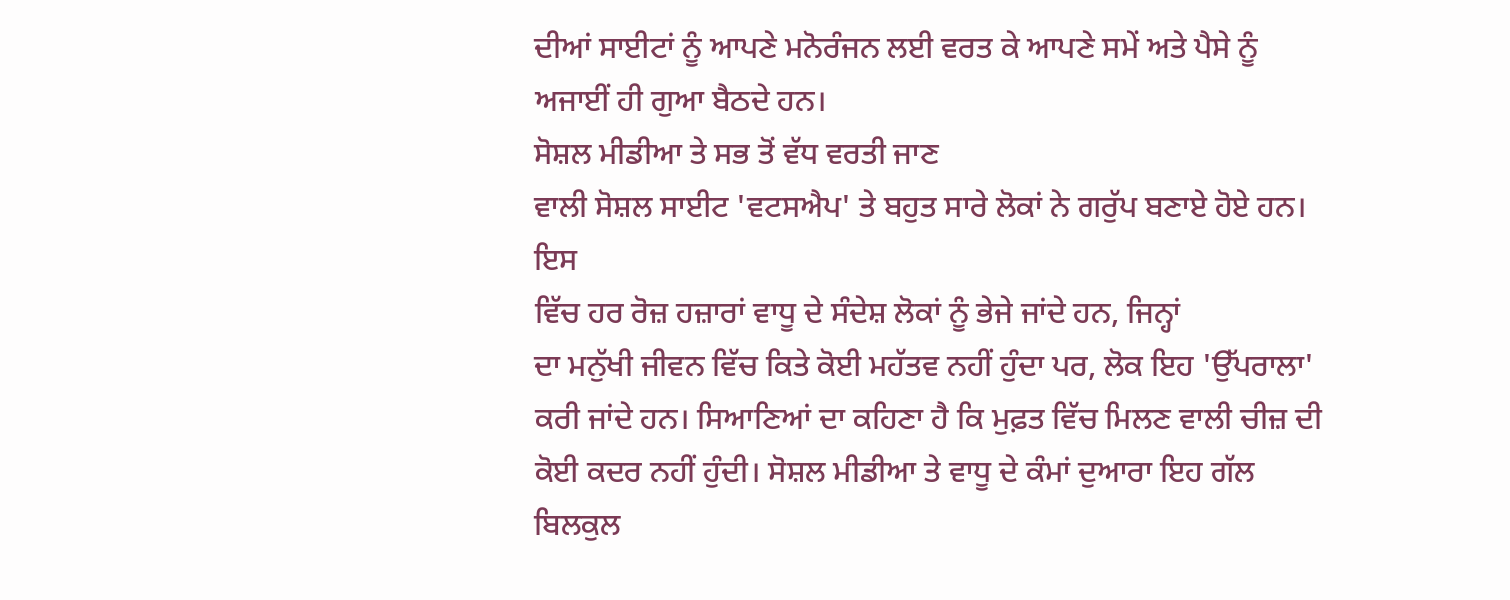ਦੀਆਂ ਸਾਈਟਾਂ ਨੂੰ ਆਪਣੇ ਮਨੋਰੰਜਨ ਲਈ ਵਰਤ ਕੇ ਆਪਣੇ ਸਮੇਂ ਅਤੇ ਪੈਸੇ ਨੂੰ
ਅਜਾਈਂ ਹੀ ਗੁਆ ਬੈਠਦੇ ਹਨ।
ਸੋਸ਼ਲ ਮੀਡੀਆ ਤੇ ਸਭ ਤੋਂ ਵੱਧ ਵਰਤੀ ਜਾਣ
ਵਾਲੀ ਸੋਸ਼ਲ ਸਾਈਟ 'ਵਟਸਐਪ' ਤੇ ਬਹੁਤ ਸਾਰੇ ਲੋਕਾਂ ਨੇ ਗਰੁੱਪ ਬਣਾਏ ਹੋਏ ਹਨ। ਇਸ
ਵਿੱਚ ਹਰ ਰੋਜ਼ ਹਜ਼ਾਰਾਂ ਵਾਧੂ ਦੇ ਸੰਦੇਸ਼ ਲੋਕਾਂ ਨੂੰ ਭੇਜੇ ਜਾਂਦੇ ਹਨ, ਜਿਨ੍ਹਾਂ
ਦਾ ਮਨੁੱਖੀ ਜੀਵਨ ਵਿੱਚ ਕਿਤੇ ਕੋਈ ਮਹੱਤਵ ਨਹੀਂ ਹੁੰਦਾ ਪਰ, ਲੋਕ ਇਹ 'ਉੱਪਰਾਲਾ'
ਕਰੀ ਜਾਂਦੇ ਹਨ। ਸਿਆਣਿਆਂ ਦਾ ਕਹਿਣਾ ਹੈ ਕਿ ਮੁਫ਼ਤ ਵਿੱਚ ਮਿਲਣ ਵਾਲੀ ਚੀਜ਼ ਦੀ
ਕੋਈ ਕਦਰ ਨਹੀਂ ਹੁੰਦੀ। ਸੋਸ਼ਲ ਮੀਡੀਆ ਤੇ ਵਾਧੂ ਦੇ ਕੰਮਾਂ ਦੁਆਰਾ ਇਹ ਗੱਲ
ਬਿਲਕੁਲ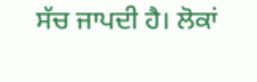ਸੱਚ ਜਾਪਦੀ ਹੈ। ਲੋਕਾਂ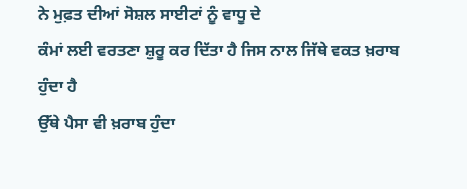ਨੇ ਮੁਫ਼ਤ ਦੀਆਂ ਸੋਸ਼ਲ ਸਾਈਟਾਂ ਨੂੰ ਵਾਧੂ ਦੇ
ਕੰਮਾਂ ਲਈ ਵਰਤਣਾ ਸ਼ੁਰੂ ਕਰ ਦਿੱਤਾ ਹੈ ਜਿਸ ਨਾਲ ਜਿੱਥੇ ਵਕਤ ਖ਼ਰਾਬ ਹੁੰਦਾ ਹੈ
ਉੱਥੇ ਪੈਸਾ ਵੀ ਖ਼ਰਾਬ ਹੁੰਦਾ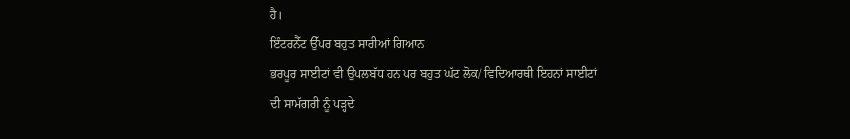ਹੈ।
ਇੰਟਰਨੈੱਟ ਉੱਪਰ ਬਹੁਤ ਸਾਰੀਆਂ ਗਿਆਨ
ਭਰਪੂਰ ਸਾਈਟਾਂ ਵੀ ਉਪਲਬੱਧ ਹਨ ਪਰ ਬਹੁਤ ਘੱਟ ਲੋਕ/ ਵਿਦਿਆਰਥੀ ਇਹਨਾਂ ਸਾਈਟਾਂ
ਦੀ ਸਾਮੱਗਰੀ ਨੂੰ ਪੜ੍ਹਦੇ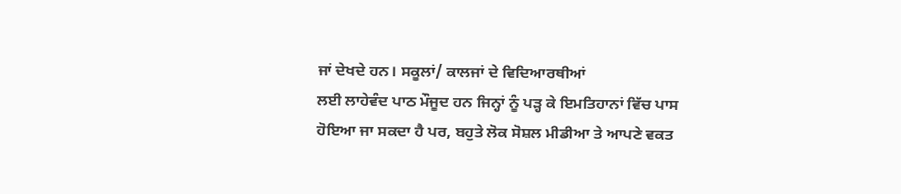ਜਾਂ ਦੇਖਦੇ ਹਨ। ਸਕੂਲਾਂ/ ਕਾਲਜਾਂ ਦੇ ਵਿਦਿਆਰਥੀਆਂ
ਲਈ ਲਾਹੇਵੰਦ ਪਾਠ ਮੌਜੂਦ ਹਨ ਜਿਨ੍ਹਾਂ ਨੂੰ ਪੜ੍ਹ ਕੇ ਇਮਤਿਹਾਨਾਂ ਵਿੱਚ ਪਾਸ
ਹੋਇਆ ਜਾ ਸਕਦਾ ਹੈ ਪਰ, ਬਹੁਤੇ ਲੋਕ ਸੋਸ਼ਲ ਮੀਡੀਆ ਤੇ ਆਪਣੇ ਵਕਤ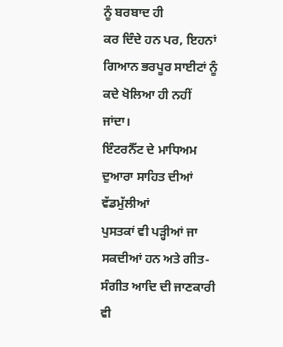ਨੂੰ ਬਰਬਾਦ ਹੀ
ਕਰ ਦਿੰਦੇ ਹਨ ਪਰ, ਇਹਨਾਂ ਗਿਆਨ ਭਰਪੂਰ ਸਾਈਟਾਂ ਨੂੰ ਕਦੇ ਖੋਲਿਆ ਹੀ ਨਹੀਂ
ਜਾਂਦਾ।
ਇੰਟਰਨੈੱਟ ਦੇ ਮਾਧਿਅਮ ਦੁਆਰਾ ਸਾਹਿਤ ਦੀਆਂ ਵੱਡਮੁੱਲੀਆਂ
ਪੁਸਤਕਾਂ ਵੀ ਪੜ੍ਹੀਆਂ ਜਾ ਸਕਦੀਆਂ ਹਨ ਅਤੇ ਗੀਤ- ਸੰਗੀਤ ਆਦਿ ਦੀ ਜਾਣਕਾਰੀ ਵੀ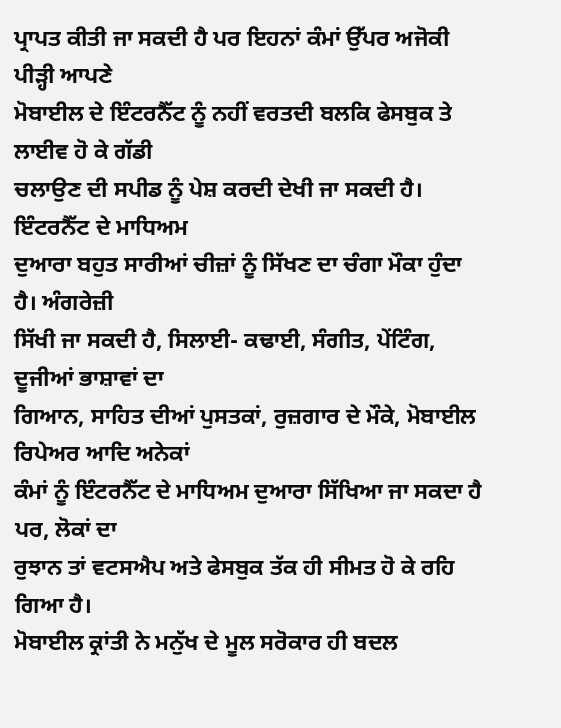ਪ੍ਰਾਪਤ ਕੀਤੀ ਜਾ ਸਕਦੀ ਹੈ ਪਰ ਇਹਨਾਂ ਕੰਮਾਂ ਉੱਪਰ ਅਜੋਕੀ ਪੀੜ੍ਹੀ ਆਪਣੇ
ਮੋਬਾਈਲ ਦੇ ਇੰਟਰਨੈੱਟ ਨੂੰ ਨਹੀਂ ਵਰਤਦੀ ਬਲਕਿ ਫੇਸਬੁਕ ਤੇ ਲਾਈਵ ਹੋ ਕੇ ਗੱਡੀ
ਚਲਾਉਣ ਦੀ ਸਪੀਡ ਨੂੰ ਪੇਸ਼ ਕਰਦੀ ਦੇਖੀ ਜਾ ਸਕਦੀ ਹੈ। ਇੰਟਰਨੈੱਟ ਦੇ ਮਾਧਿਅਮ
ਦੁਆਰਾ ਬਹੁਤ ਸਾਰੀਆਂ ਚੀਜ਼ਾਂ ਨੂੰ ਸਿੱਖਣ ਦਾ ਚੰਗਾ ਮੌਕਾ ਹੁੰਦਾ ਹੈ। ਅੰਗਰੇਜ਼ੀ
ਸਿੱਖੀ ਜਾ ਸਕਦੀ ਹੈ, ਸਿਲਾਈ- ਕਢਾਈ, ਸੰਗੀਤ, ਪੇਂਟਿੰਗ, ਦੂਜੀਆਂ ਭਾਸ਼ਾਵਾਂ ਦਾ
ਗਿਆਨ, ਸਾਹਿਤ ਦੀਆਂ ਪੁਸਤਕਾਂ, ਰੁਜ਼ਗਾਰ ਦੇ ਮੌਕੇ, ਮੋਬਾਈਲ ਰਿਪੇਅਰ ਆਦਿ ਅਨੇਕਾਂ
ਕੰਮਾਂ ਨੂੰ ਇੰਟਰਨੈੱਟ ਦੇ ਮਾਧਿਅਮ ਦੁਆਰਾ ਸਿੱਖਿਆ ਜਾ ਸਕਦਾ ਹੈ ਪਰ, ਲੋਕਾਂ ਦਾ
ਰੁਝਾਨ ਤਾਂ ਵਟਸਐਪ ਅਤੇ ਫੇਸਬੁਕ ਤੱਕ ਹੀ ਸੀਮਤ ਹੋ ਕੇ ਰਹਿ ਗਿਆ ਹੈ।
ਮੋਬਾਈਲ ਕ੍ਰਾਂਤੀ ਨੇ ਮਨੁੱਖ ਦੇ ਮੂਲ ਸਰੋਕਾਰ ਹੀ ਬਦਲ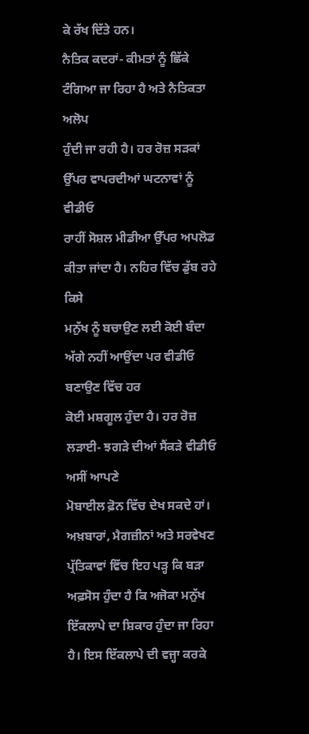ਕੇ ਰੱਖ ਦਿੱਤੇ ਹਨ।
ਨੈਤਿਕ ਕਦਰਾਂ- ਕੀਮਤਾਂ ਨੂੰ ਛਿੱਕੇ ਟੰਗਿਆ ਜਾ ਰਿਹਾ ਹੈ ਅਤੇ ਨੈਤਿਕਤਾ ਅਲੋਪ
ਹੁੰਦੀ ਜਾ ਰਹੀ ਹੈ। ਹਰ ਰੋਜ਼ ਸੜਕਾਂ ਉੱਪਰ ਵਾਪਰਦੀਆਂ ਘਟਨਾਵਾਂ ਨੂੰ ਵੀਡੀਓ
ਰਾਹੀਂ ਸੋਸ਼ਲ ਮੀਡੀਆ ਉੱਪਰ ਅਪਲੋਡ ਕੀਤਾ ਜਾਂਦਾ ਹੈ। ਨਹਿਰ ਵਿੱਚ ਡੁੱਬ ਰਹੇ ਕਿਸੇ
ਮਨੁੱਖ ਨੂੰ ਬਚਾਉਣ ਲਈ ਕੋਈ ਬੰਦਾ ਅੱਗੇ ਨਹੀਂ ਆਉਂਦਾ ਪਰ ਵੀਡੀਓ ਬਣਾਉਣ ਵਿੱਚ ਹਰ
ਕੋਈ ਮਸ਼ਗੂਲ ਹੁੰਦਾ ਹੈ। ਹਰ ਰੋਜ਼ ਲੜਾਈ- ਝਗੜੇ ਦੀਆਂ ਸੈਂਕੜੇ ਵੀਡੀਓ ਅਸੀਂ ਆਪਣੇ
ਮੋਬਾਈਲ ਫ਼ੋਨ ਵਿੱਚ ਦੇਖ ਸਕਦੇ ਹਾਂ।
ਅਖ਼ਬਾਰਾਂ, ਮੈਗਜ਼ੀਨਾਂ ਅਤੇ ਸਰਵੇਖਣ
ਪ੍ਰੱਤਿਕਾਵਾਂ ਵਿੱਚ ਇਹ ਪੜ੍ਹ ਕਿ ਬੜਾ ਅਫ਼ਸੋਸ ਹੁੰਦਾ ਹੈ ਕਿ ਅਜੋਕਾ ਮਨੁੱਖ
ਇੱਕਲਾਪੇ ਦਾ ਸ਼ਿਕਾਰ ਹੁੰਦਾ ਜਾ ਰਿਹਾ ਹੈ। ਇਸ ਇੱਕਲਾਪੇ ਦੀ ਵਜ੍ਹਾ ਕਰਕੇ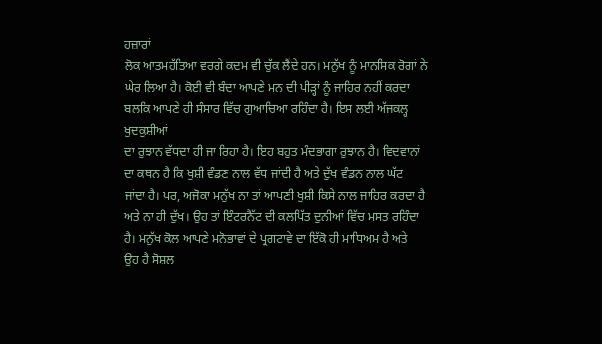ਹਜ਼ਾਰਾਂ
ਲੋਕ ਆਤਮਹੱਤਿਆ ਵਰਗੇ ਕਦਮ ਵੀ ਚੁੱਕ ਲੈਂਦੇ ਹਨ। ਮਨੁੱਖ ਨੂੰ ਮਾਨਸਿਕ ਰੋਗਾਂ ਨੇ
ਘੇਰ ਲਿਆ ਹੈ। ਕੋਈ ਵੀ ਬੰਦਾ ਆਪਣੇ ਮਨ ਦੀ ਪੀੜ੍ਹਾਂ ਨੂੰ ਜਾਹਿਰ ਨਹੀਂ ਕਰਦਾ
ਬਲਕਿ ਆਪਣੇ ਹੀ ਸੰਸਾਰ ਵਿੱਚ ਗੁਆਚਿਆ ਰਹਿੰਦਾ ਹੈ। ਇਸ ਲਈ ਅੱਜਕਲ੍ਹ ਖੁਦਕੁਸ਼ੀਆਂ
ਦਾ ਰੁਝਾਨ ਵੱਧਦਾ ਹੀ ਜਾ ਰਿਹਾ ਹੈ। ਇਹ ਬਹੁਤ ਮੰਦਭਾਗਾ ਰੁਝਾਨ ਹੈ। ਵਿਦਵਾਨਾਂ
ਦਾ ਕਥਨ ਹੈ ਕਿ ਖੁਸ਼ੀ ਵੰਡਣ ਨਾਲ ਵੱਧ ਜਾਂਦੀ ਹੈ ਅਤੇ ਦੁੱਖ ਵੰਡਨ ਨਾਲ ਘੱਟ
ਜਾਂਦਾ ਹੈ। ਪਰ, ਅਜੋਕਾ ਮਨੁੱਖ ਨਾ ਤਾਂ ਆਪਣੀ ਖੁਸ਼ੀ ਕਿਸੇ ਨਾਲ ਜਾਹਿਰ ਕਰਦਾ ਹੈ
ਅਤੇ ਨਾ ਹੀ ਦੁੱਖ। ਉਹ ਤਾਂ ਇੰਟਰਨੈੱਟ ਦੀ ਕਲਪਿੱਤ ਦੁਨੀਆਂ ਵਿੱਚ ਮਸਤ ਰਹਿੰਦਾ
ਹੈ। ਮਨੁੱਖ ਕੋਲ ਆਪਣੇ ਮਨੋਭਾਵਾਂ ਦੇ ਪ੍ਰਗਟਾਵੇ ਦਾ ਇੱਕੋ ਹੀ ਮਾਧਿਅਮ ਹੈ ਅਤੇ
ਉਹ ਹੈ ਸੋਸ਼ਲ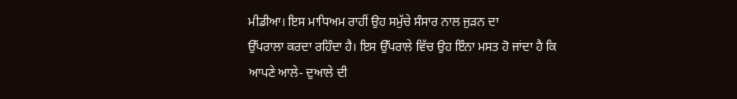ਮੀਡੀਆ। ਇਸ ਮਾਧਿਅਮ ਰਾਹੀਂ ਉਹ ਸਮੁੱਚੇ ਸੰਸਾਰ ਨਾਲ ਜੁੜਨ ਦਾ
ਉੱਪਰਾਲਾ ਕਰਦਾ ਰਹਿੰਦਾ ਹੈ। ਇਸ ਉੱਪਰਾਲੇ ਵਿੱਚ ਉਹ ਇੰਨਾ ਮਸਤ ਹੋ ਜਾਂਦਾ ਹੈ ਕਿ
ਆਪਣੇ ਆਲੇ- ਦੁਆਲੇ ਦੀ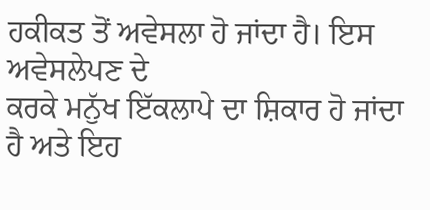ਹਕੀਕਤ ਤੋਂ ਅਵੇਸਲਾ ਹੋ ਜਾਂਦਾ ਹੈ। ਇਸ ਅਵੇਸਲੇਪਣ ਦੇ
ਕਰਕੇ ਮਨੁੱਖ ਇੱਕਲਾਪੇ ਦਾ ਸ਼ਿਕਾਰ ਹੋ ਜਾਂਦਾ ਹੈ ਅਤੇ ਇਹ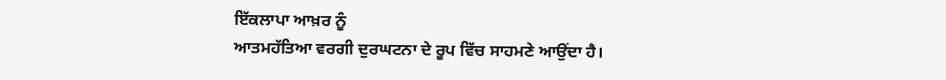ਇੱਕਲਾਪਾ ਆਖ਼ਰ ਨੂੰ
ਆਤਮਹੱਤਿਆ ਵਰਗੀ ਦੁਰਘਟਨਾ ਦੇ ਰੂਪ ਵਿੱਚ ਸਾਹਮਣੇ ਆਉਂਦਾ ਹੈ।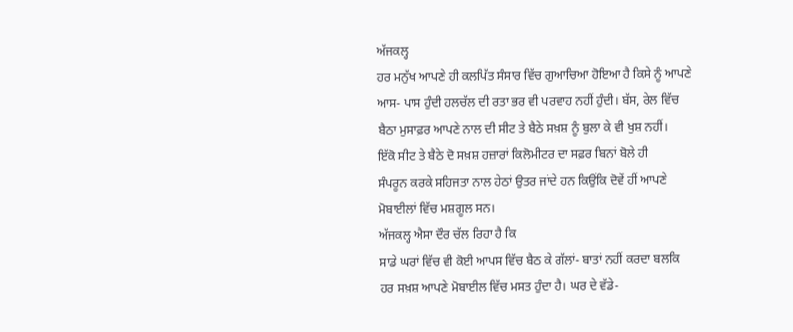ਅੱਜਕਲ੍ਹ
ਹਰ ਮਨੁੱਖ ਆਪਣੇ ਹੀ ਕਲਪਿੱਤ ਸੰਸਾਰ ਵਿੱਚ ਗੁਆਚਿਆ ਹੋਇਆ ਹੈ ਕਿਸੇ ਨੂੰ ਆਪਣੇ
ਆਸ- ਪਾਸ ਹੁੰਦੀ ਹਲਚੱਲ ਦੀ ਰਤਾ ਭਰ ਵੀ ਪਰਵਾਹ ਨਹੀਂ ਹੁੰਦੀ। ਬੱਸ, ਰੇਲ ਵਿੱਚ
ਬੈਠਾ ਮੁਸਾਫ਼ਰ ਆਪਣੇ ਨਾਲ ਦੀ ਸੀਟ ਤੇ ਬੈਠੇ ਸਖ਼ਸ਼ ਨੂੰ ਬੁਲਾ ਕੇ ਵੀ ਖੁਸ਼ ਨਹੀਂ।
ਇੱਕੋ ਸੀਟ ਤੇ ਬੈਠੇ ਦੋ ਸਖ਼ਸ਼ ਹਜ਼ਾਰਾਂ ਕਿਲੋਮੀਟਰ ਦਾ ਸਫ਼ਰ ਬਿਨਾਂ ਬੋਲੇ ਹੀ
ਸੰਪਰੂਨ ਕਰਕੇ ਸਹਿਜਤਾ ਨਾਲ ਹੇਠਾਂ ਉਤਰ ਜਾਂਦੇ ਹਨ ਕਿਉਂਕਿ ਦੋਵੇਂ ਹੀਂ ਆਪਣੇ
ਮੋਬਾਈਲਾਂ ਵਿੱਚ ਮਸ਼ਗੂਲ ਸਨ।
ਅੱਜਕਲ੍ਹ ਐਸਾ ਦੌਰ ਚੱਲ ਰਿਹਾ ਹੈ ਕਿ
ਸਾਡੇ ਘਰਾਂ ਵਿੱਚ ਵੀ ਕੋਈ ਆਪਸ ਵਿੱਚ ਬੈਠ ਕੇ ਗੱਲਾਂ- ਬਾਤਾਂ ਨਹੀਂ ਕਰਦਾ ਬਲਕਿ
ਹਰ ਸਖ਼ਸ਼ ਆਪਣੇ ਮੋਬਾਈਲ ਵਿੱਚ ਮਸਤ ਹੁੰਦਾ ਹੈ। ਘਰ ਦੇ ਵੱਡੇ-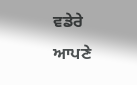ਵਡੇਰੇ ਆਪਣੇ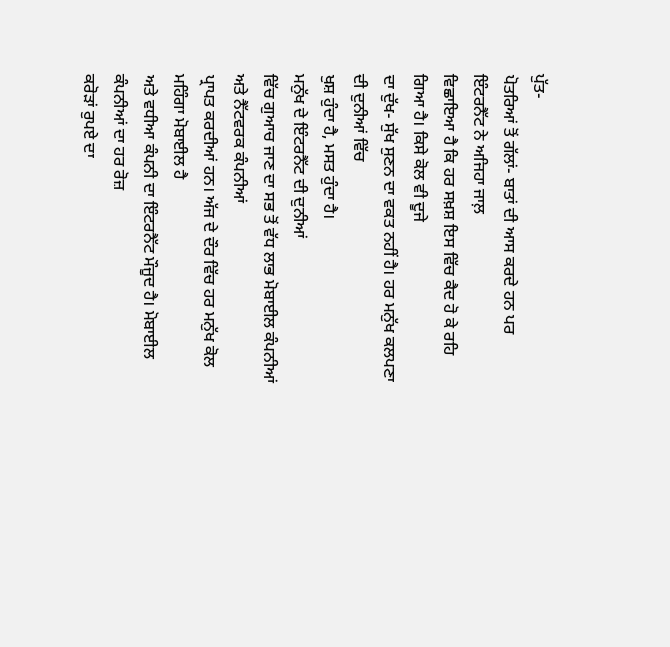ਪੁੱਤ-
ਪੋਤਰਿਆਂ ਤੋਂ ਗੱਲਾਂ- ਬਾਤਾਂ ਦੀ ਆਸ ਕਰਦੇ ਹਨ ਪਰ ਇੰਟਰਨੈੱਟ ਨੇ ਅਜਿਹਾ ਜਾਲ਼
ਵਿਛਾਇਆ ਹੈ ਕਿ ਹਰ ਸਖ਼ਸ਼ ਇਸ ਵਿੱਚ ਕੈਦ ਹੋ ਕੇ ਰਹਿ ਗਿਆ ਹੈ। ਕਿਸੇ ਕੋਲ ਵੀ ਦੂਜੇ
ਦਾ ਦੁੱਖ- ਸੁੱਖ ਸੁਣਨ ਦਾ ਵਕਤ ਨਹੀਂ ਹੈ। ਹਰ ਮਨੁੱਖ ਕਲਪਣਾ ਦੀ ਦੁਨੀਆਂ ਵਿੱਚ
ਖੁਸ਼ ਹੁੰਦਾ ਹੈ, ਮਸਤ ਹੁੰਦਾ ਹੈ।
ਮਨੁੱਖ ਦੇ ਇੰਟਰਨੈੱਟ ਦੀ ਦੁਨੀਆਂ
ਵਿੱਚ ਗੁਆਚ ਜਾਣ ਦਾ ਸਭ ਤੋਂ ਵੱਧ ਲਾਭ ਮੋਬਾਈਲ ਕੰਪਨੀਆਂ ਅਤੇ ਨੈੱਟਵਰਕ ਕੰਪਨੀਆਂ
ਪ੍ਰਾਪਤ ਕਰਦੀਆਂ ਹਨ। ਅੱਜ ਦੇ ਦੌਰ ਵਿੱਚ ਹਰ ਮਨੁੱਖ ਕੋਲ ਮਹਿੰਗਾ ਮੋਬਾਈਲ ਹੈ
ਅਤੇ ਵਧੀਆ ਕੰਪਨੀ ਦਾ ਇੰਟਰਨੈੱਟ ਮੌਜੂਦ ਹੈ। ਮੋਬਾਈਲ ਕੰਪਨੀਆਂ ਦਾ ਹਰ ਰੋਜ਼
ਕਰੋੜਾਂ ਰੁਪਏ ਦਾ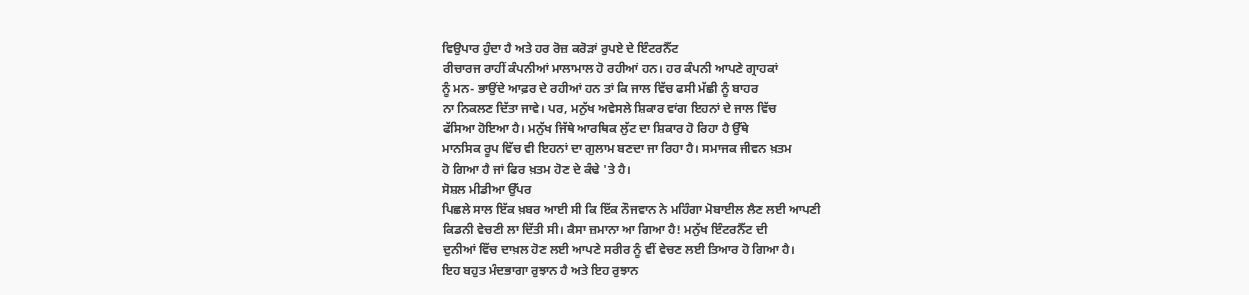ਵਿਉਪਾਰ ਹੁੰਦਾ ਹੈ ਅਤੇ ਹਰ ਰੋਜ਼ ਕਰੋੜਾਂ ਰੁਪਏ ਦੇ ਇੰਟਰਨੈੱਟ
ਰੀਚਾਰਜ ਰਾਹੀਂ ਕੰਪਨੀਆਂ ਮਾਲਾਮਾਲ ਹੋ ਰਹੀਆਂ ਹਨ। ਹਰ ਕੰਪਨੀ ਆਪਣੇ ਗ੍ਰਾਹਕਾਂ
ਨੂੰ ਮਨ- ਭਾਉਂਦੇ ਆਫ਼ਰ ਦੇ ਰਹੀਆਂ ਹਨ ਤਾਂ ਕਿ ਜਾਲ ਵਿੱਚ ਫਸੀ ਮੱਛੀ ਨੂੰ ਬਾਹਰ
ਨਾ ਨਿਕਲਣ ਦਿੱਤਾ ਜਾਵੇ। ਪਰ, ਮਨੁੱਖ ਅਵੇਸਲੇ ਸ਼ਿਕਾਰ ਵਾਂਗ ਇਹਨਾਂ ਦੇ ਜਾਲ ਵਿੱਚ
ਫੱਸਿਆ ਹੋਇਆ ਹੈ। ਮਨੁੱਖ ਜਿੱਥੇ ਆਰਥਿਕ ਲੁੱਟ ਦਾ ਸ਼ਿਕਾਰ ਹੋ ਰਿਹਾ ਹੈ ਉੱਥੇ
ਮਾਨਸਿਕ ਰੂਪ ਵਿੱਚ ਵੀ ਇਹਨਾਂ ਦਾ ਗੁਲਾਮ ਬਣਦਾ ਜਾ ਰਿਹਾ ਹੈ। ਸਮਾਜਕ ਜੀਵਨ ਖ਼ਤਮ
ਹੋ ਗਿਆ ਹੈ ਜਾਂ ਫਿਰ ਖ਼ਤਮ ਹੋਣ ਦੇ ਕੰਢੇ 'ਤੇ ਹੈ।
ਸੋਸ਼ਲ ਮੀਡੀਆ ਉੱਪਰ
ਪਿਛਲੇ ਸਾਲ ਇੱਕ ਖ਼ਬਰ ਆਈ ਸੀ ਕਿ ਇੱਕ ਨੌਜਵਾਨ ਨੇ ਮਹਿੰਗਾ ਮੋਬਾਈਲ ਲੈਣ ਲਈ ਆਪਣੀ
ਕਿਡਨੀ ਵੇਚਣੀ ਲਾ ਦਿੱਤੀ ਸੀ। ਕੈਸਾ ਜ਼ਮਾਨਾ ਆ ਗਿਆ ਹੈ! ਮਨੁੱਖ ਇੰਟਰਨੈੱਟ ਦੀ
ਦੁਨੀਆਂ ਵਿੱਚ ਦਾਖ਼ਲ ਹੋਣ ਲਈ ਆਪਣੇ ਸਰੀਰ ਨੂੰ ਵੀਂ ਵੇਚਣ ਲਈ ਤਿਆਰ ਹੋ ਗਿਆ ਹੈ।
ਇਹ ਬਹੁਤ ਮੰਦਭਾਗਾ ਰੁਝਾਨ ਹੈ ਅਤੇ ਇਹ ਰੁਝਾਨ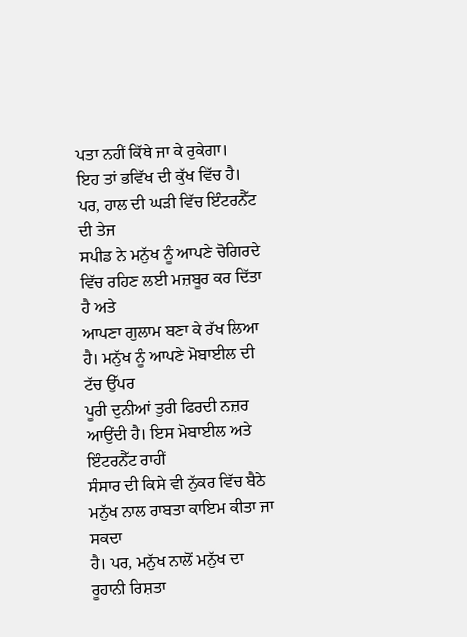ਪਤਾ ਨਹੀਂ ਕਿੱਥੇ ਜਾ ਕੇ ਰੁਕੇਗਾ।
ਇਹ ਤਾਂ ਭਵਿੱਖ ਦੀ ਕੁੱਖ ਵਿੱਚ ਹੈ। ਪਰ, ਹਾਲ ਦੀ ਘੜੀ ਵਿੱਚ ਇੰਟਰਨੈੱਟ ਦੀ ਤੇਜ
ਸਪੀਡ ਨੇ ਮਨੁੱਖ ਨੂੰ ਆਪਣੇ ਚੋਗਿਰਦੇ ਵਿੱਚ ਰਹਿਣ ਲਈ ਮਜ਼ਬੂਰ ਕਰ ਦਿੱਤਾ ਹੈ ਅਤੇ
ਆਪਣਾ ਗੁਲਾਮ ਬਣਾ ਕੇ ਰੱਖ ਲਿਆ ਹੈ। ਮਨੁੱਖ ਨੂੰ ਆਪਣੇ ਮੋਬਾਈਲ ਦੀ ਟੱਚ ਉੱਪਰ
ਪੂਰੀ ਦੁਨੀਆਂ ਤੁਰੀ ਫਿਰਦੀ ਨਜ਼ਰ ਆਉਂਦੀ ਹੈ। ਇਸ ਮੋਬਾਈਲ ਅਤੇ ਇੰਟਰਨੈੱਟ ਰਾਹੀਂ
ਸੰਸਾਰ ਦੀ ਕਿਸੇ ਵੀ ਨੁੱਕਰ ਵਿੱਚ ਬੈਠੇ ਮਨੁੱਖ ਨਾਲ ਰਾਬਤਾ ਕਾਇਮ ਕੀਤਾ ਜਾ ਸਕਦਾ
ਹੈ। ਪਰ, ਮਨੁੱਖ ਨਾਲੋਂ ਮਨੁੱਖ ਦਾ ਰੂਹਾਨੀ ਰਿਸ਼ਤਾ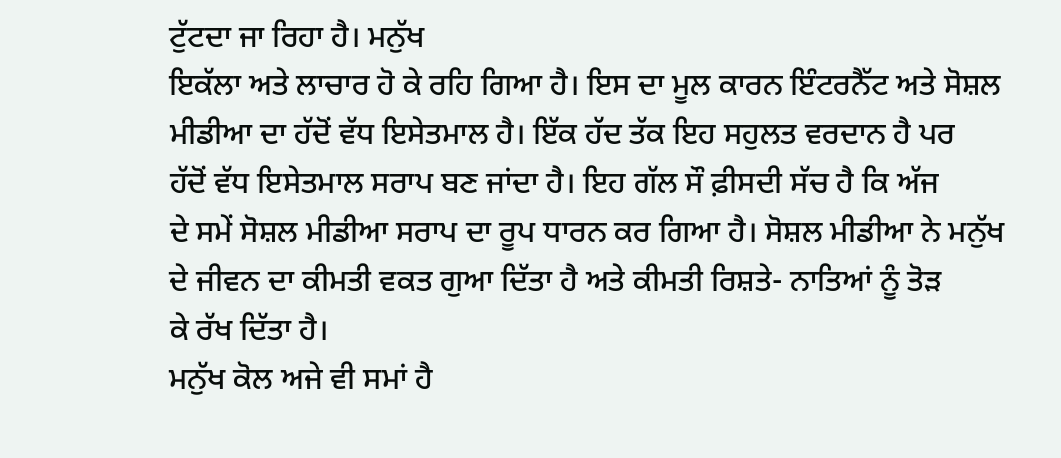ਟੁੱਟਦਾ ਜਾ ਰਿਹਾ ਹੈ। ਮਨੁੱਖ
ਇਕੱਲਾ ਅਤੇ ਲਾਚਾਰ ਹੋ ਕੇ ਰਹਿ ਗਿਆ ਹੈ। ਇਸ ਦਾ ਮੂਲ ਕਾਰਨ ਇੰਟਰਨੈੱਟ ਅਤੇ ਸੋਸ਼ਲ
ਮੀਡੀਆ ਦਾ ਹੱਦੋਂ ਵੱਧ ਇਸੇਤਮਾਲ ਹੈ। ਇੱਕ ਹੱਦ ਤੱਕ ਇਹ ਸਹੁਲਤ ਵਰਦਾਨ ਹੈ ਪਰ
ਹੱਦੋਂ ਵੱਧ ਇਸੇਤਮਾਲ ਸਰਾਪ ਬਣ ਜਾਂਦਾ ਹੈ। ਇਹ ਗੱਲ ਸੌ ਫ਼ੀਸਦੀ ਸੱਚ ਹੈ ਕਿ ਅੱਜ
ਦੇ ਸਮੇਂ ਸੋਸ਼ਲ ਮੀਡੀਆ ਸਰਾਪ ਦਾ ਰੂਪ ਧਾਰਨ ਕਰ ਗਿਆ ਹੈ। ਸੋਸ਼ਲ ਮੀਡੀਆ ਨੇ ਮਨੁੱਖ
ਦੇ ਜੀਵਨ ਦਾ ਕੀਮਤੀ ਵਕਤ ਗੁਆ ਦਿੱਤਾ ਹੈ ਅਤੇ ਕੀਮਤੀ ਰਿਸ਼ਤੇ- ਨਾਤਿਆਂ ਨੂੰ ਤੋੜ
ਕੇ ਰੱਖ ਦਿੱਤਾ ਹੈ।
ਮਨੁੱਖ ਕੋਲ ਅਜੇ ਵੀ ਸਮਾਂ ਹੈ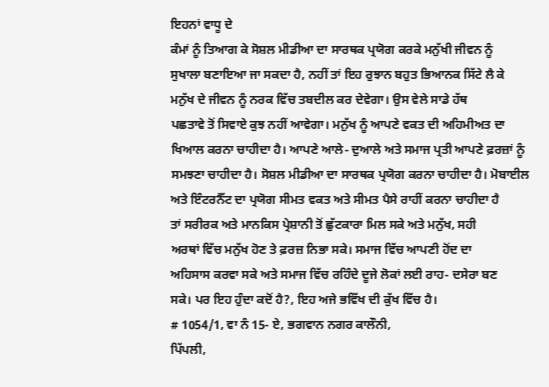ਇਹਨਾਂ ਵਾਧੂ ਦੇ
ਕੰਮਾਂ ਨੂੰ ਤਿਆਗ ਕੇ ਸੋਸ਼ਲ ਮੀਡੀਆ ਦਾ ਸਾਰਥਕ ਪ੍ਰਯੋਗ ਕਰਕੇ ਮਨੁੱਖੀ ਜੀਵਨ ਨੂੰ
ਸੁਖਾਲਾ ਬਣਾਇਆ ਜਾ ਸਕਦਾ ਹੈ, ਨਹੀਂ ਤਾਂ ਇਹ ਰੁਝਾਨ ਬਹੁਤ ਭਿਆਨਕ ਸਿੱਟੇ ਲੈ ਕੇ
ਮਨੁੱਖ ਦੇ ਜੀਵਨ ਨੂੰ ਨਰਕ ਵਿੱਚ ਤਬਦੀਲ ਕਰ ਦੇਵੇਗਾ। ਉਸ ਵੇਲੇ ਸਾਡੇ ਹੱਥ
ਪਛਤਾਵੇ ਤੋਂ ਸਿਵਾਏ ਕੁਝ ਨਹੀਂ ਆਵੇਗਾ। ਮਨੁੱਖ ਨੂੰ ਆਪਣੇ ਵਕਤ ਦੀ ਅਹਿਮੀਅਤ ਦਾ
ਖਿਆਲ ਕਰਨਾ ਚਾਹੀਦਾ ਹੈ। ਆਪਣੇ ਆਲੇ- ਦੁਆਲੇ ਅਤੇ ਸਮਾਜ ਪ੍ਰਤੀ ਆਪਣੇ ਫ਼ਰਜ਼ਾਂ ਨੂੰ
ਸਮਝਣਾ ਚਾਹੀਦਾ ਹੈ। ਸੋਸ਼ਲ ਮੀਡੀਆ ਦਾ ਸਾਰਥਕ ਪ੍ਰਯੋਗ ਕਰਨਾ ਚਾਹੀਦਾ ਹੈ। ਮੋਬਾਈਲ
ਅਤੇ ਇੰਟਰਨੈੱਟ ਦਾ ਪ੍ਰਯੋਗ ਸੀਮਤ ਵਕਤ ਅਤੇ ਸੀਮਤ ਪੈਸੇ ਰਾਹੀਂ ਕਰਨਾ ਚਾਹੀਦਾ ਹੈ
ਤਾਂ ਸਰੀਰਕ ਅਤੇ ਮਾਨਕਿਸ ਪ੍ਰੇਸ਼ਾਨੀ ਤੋਂ ਛੁੱਟਕਾਰਾ ਮਿਲ ਸਕੇ ਅਤੇ ਮਨੁੱਖ, ਸਹੀ
ਅਰਥਾਂ ਵਿੱਚ ਮਨੁੱਖ ਹੋਣ ਤੇ ਫ਼ਰਜ਼ ਨਿਭਾ ਸਕੇ। ਸਮਾਜ ਵਿੱਚ ਆਪਣੀ ਹੋਂਦ ਦਾ
ਅਹਿਸਾਸ ਕਰਵਾ ਸਕੇ ਅਤੇ ਸਮਾਜ ਵਿੱਚ ਰਹਿੰਦੇ ਦੂਜੇ ਲੋਕਾਂ ਲਈ ਰਾਹ- ਦਸੇਰਾ ਬਣ
ਸਕੇ। ਪਰ ਇਹ ਹੁੰਦਾ ਕਦੋਂ ਹੈ?, ਇਹ ਅਜੇ ਭਵਿੱਖ ਦੀ ਕੁੱਖ ਵਿੱਚ ਹੈ।
# 1054/1, ਵਾ ਨੰ 15- ਏ, ਭਗਵਾਨ ਨਗਰ ਕਾਲੌਨੀ,
ਪਿੱਪਲੀ,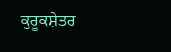ਕੁਰੂਕਸ਼ੇਤਰ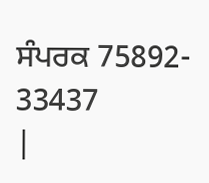ਸੰਪਰਕ 75892- 33437
|